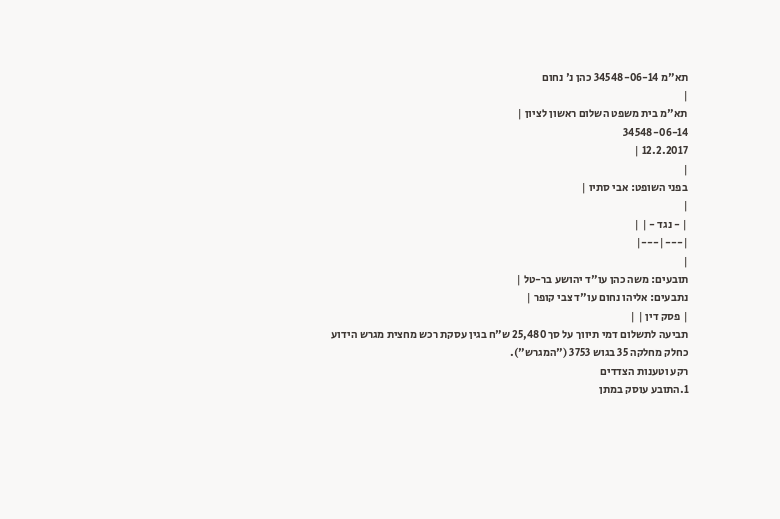תא"מ 34548-06-14 כהן נ' נחום
|
תא"מ בית משפט השלום ראשון לציון |
34548-06-14
12.2.2017 |
|
בפני השופט: אבי סתיו |
|
| - נגד - | |
|---|---|
|
תובעים: משה כהן עו"ד יהושע בר-טל |
נתבעים: אליהו נחום עו"ד צבי קופר |
| פסק דין | |
תביעה לתשלום דמי תיווך על סך 25,480 ש"ח בגין עסקת רכש מחצית מגרש הידוע כחלק מחלקה 35 בגוש 3753 ("המגרש").
רקע וטענות הצדדים
1.התובע עוסק במתן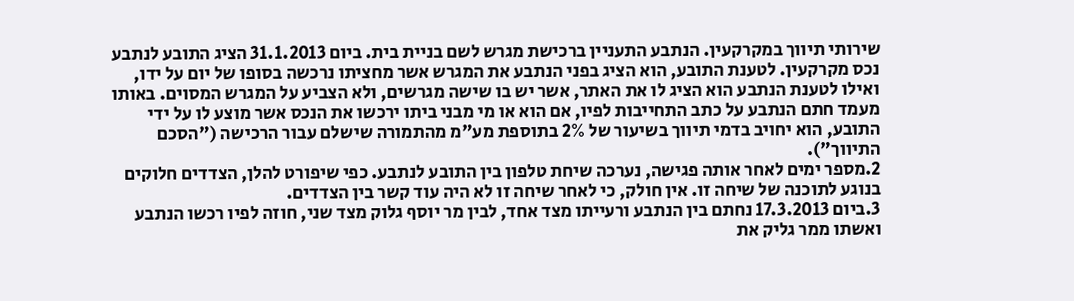שירותי תיווך במקרקעין. הנתבע התעניין ברכישת מגרש לשם בניית בית. ביום 31.1.2013 הציג התובע לנתבע נכס מקרקעין. לטענת התובע, הוא הציג בפני הנתבע את המגרש אשר מחציתו נרכשה בסופו של יום על ידו, ואילו לטענת הנתבע הוא הציג לו את האתר, אשר יש בו שישה מגרשים, ולא הצביע על המגרש המסוים. באותו מעמד חתם הנתבע על כתב התחייבות לפיו, אם הוא או מי מבני ביתו ירכשו את הנכס אשר מוצע לו על ידי התובע, הוא יחויב בדמי תיווך בשיעור של 2% בתוספת מע"מ מהתמורה שישלם עבור הרכישה ("הסכם התיווך").
2.מספר ימים לאחר אותה פגישה, נערכה שיחת טלפון בין התובע לנתבע. כפי שיפורט להלן, הצדדים חלוקים בנוגע לתוכנה של שיחה זו. אין חולק, כי לאחר שיחה זו לא היה עוד קשר בין הצדדים.
3.ביום 17.3.2013 נחתם בין הנתבע ורעייתו מצד אחד, לבין מר יוסף גלוק מצד שני, חוזה לפיו רכשו הנתבע ואשתו ממר גליק את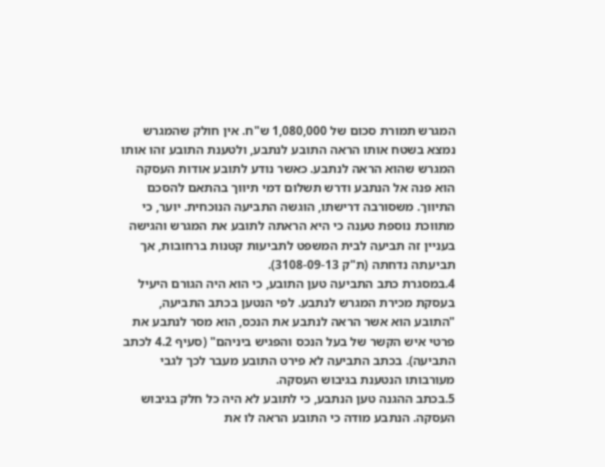המגרש תמורת סכום של 1,080,000 ש"ח. אין חולק שהמגרש נמצא בשטח אותו הראה התובע לנתבע, ולטענת התובע זהו אותו המגרש שהוא הראה לנתבע. כאשר נודע לתובע אודות העסקה הוא פנה אל הנתבע ודרש תשלום דמי תיווך בהתאם להסכם התיווך. משסורבה דרישתו, הוגשה התביעה הנוכחית. יוער, כי מתווכת נוספת טענה כי היא הראתה לתובע את המגרש והגישה בעניין זה תביעה לבית המשפט לתביעות קטנות ברחובות, אך תביעתה נדחתה (ת"ק 3108-09-13).
4.במסגרת כתב התביעה טען התובע, כי הוא היה הגורם היעיל בעסקת מכירת המגרש לנתבע. לפי הנטען בכתב התביעה, "התובע הוא אשר הראה לנתבע את הנכס, הוא מסר לנתבע את פרטי איש הקשר של בעל הנכס והפגיש ביניהם" (סעיף 4.2 לכתב התביעה). בכתב התביעה לא פירט התובע מעבר לכך לגבי מעורבותו הנטענת בגיבוש העסקה.
5.בכתב ההגנה טען הנתבע, כי לתובע לא היה כל חלק בגיבוש העסקה. הנתבע מודה כי התובע הראה לו את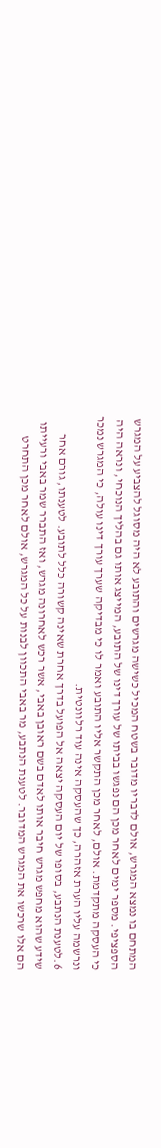המתחם בו נמצא המגרש, אולם לדבריו מדובר בשטח המכיל כשישה מגרשים והתובע לא היה מסוגל להצביע על המגרש הספציפי. מספר ימים לאחר מכן הם נפגשו בביתו של עורך דינו של התובע, המייצג אותו גם בהליך הנוכחי, ונראה היה כי העסקה מתקדמת. אולם, לאחר מכן התקשר אליו התובע ואמר לו כי מבדיקה שערך עורך דינו עולה, כי המגרש נמכר ונרשמה עליו הערת אזהרה, כך שהעסקה אינה עוד רלוונטית.
6.לטענת הנתבע, בסופו של יום העסקה יצאה אל הפועל בדרך אחרת שאינה קשורה כלל לתובע. לטענתו, גורם אחר שידע שהוא מחפש מגרש חיבר אותו לאדם בשם ראובן באבי, אשר רכש לאחרונה מגרש, ואז התברר שמר באבי ורעייתו הם אלו שרכשו את המגרש המדובר. לטענת הנתבע, מר באבי התכוון לבנות על כל המגרש, אולם לאחר מכן התחרט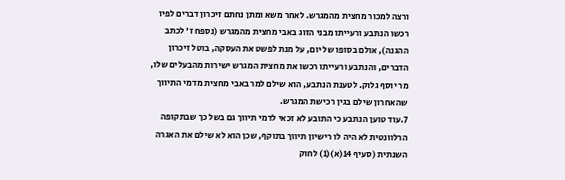ורצה למכור מחצית מהמגרש. לאחר משא ומתן נחתם זיכרון דברים לפיו רכשו הנתבע ורעייתו מבני הזוג באבי מחצית מהמגרש (נספח ז' לכתב ההגנה), אולם בסופו של יום, על מנת לפשט את העסקה, בוטל זיכרון הדברים, והנתבע ורעייתו רכשו את מחצית המגרש ישירות מהבעלים שלו, מר יוסף גלוק. לטענת הנתבע, הוא שילם למר באבי מחצית מדמי התיווך שהאחרון שילם בגין רכישת המגרש.
7.עוד טוען הנתבע כי התובע לא זכאי לדמי תיווך גם בשל כך שבתקופה הרלוונטית לא היה לו רישיון תיווך בתוקף, שכן הוא לא שילם את האגרה השנתית (סעיף 14(א)(1) לחוק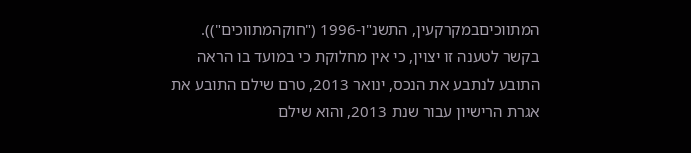המתווכיםבמקרקעין, התשנ"ו-1996 ("חוקהמתווכים")). בקשר לטענה זו יצוין, כי אין מחלוקת כי במועד בו הראה התובע לנתבע את הנכס, ינואר 2013, טרם שילם התובע את אגרת הרישיון עבור שנת 2013, והוא שילם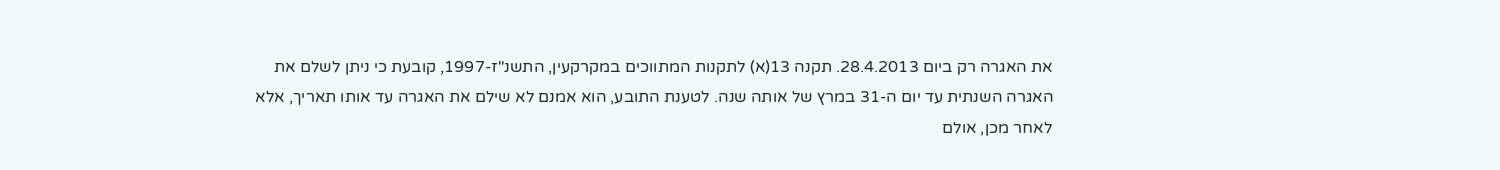את האגרה רק ביום 28.4.2013. תקנה 13(א) לתקנות המתווכים במקרקעין, התשנ"ז-1997, קובעת כי ניתן לשלם את האגרה השנתית עד יום ה-31 במרץ של אותה שנה. לטענת התובע, הוא אמנם לא שילם את האגרה עד אותו תאריך, אלא לאחר מכן, אולם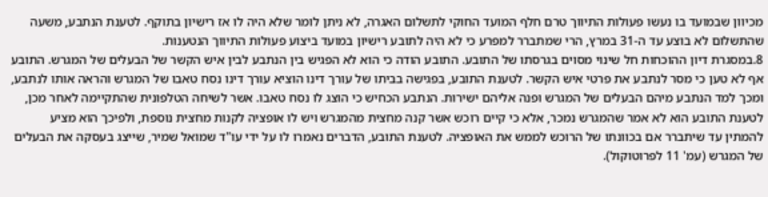מכיוון שבמועד בו נעשו פעולות התיווך טרם חלף המועד החוקי לתשלום האגרה, לא ניתן לומר שלא היה לו אז רישיון בתוקף. לטענת הנתבע, משעה שהתשלום לא בוצע עד ה-31 במרץ, הרי שמתברר למפרע כי לא היה לתובע רישיון במועד ביצוע פעולות התיווך הנטענות.
8.במסגרת דיון ההוכחות חל שינוי מסוים בגרסתו של התובע. התובע הודה כי הוא לא הפגיש בין הנתבע לבין איש הקשר של הבעלים של המגרש. התובע אף לא טען כי מסר לנתבע את פרטי איש הקשר. לטענת התובע, בפגישה בביתו של עורך דינו הוציא עורך דינו נסח טאבו של המגרש והראה אותו לנתבע, ומכך למד הנתבע מיהם הבעלים של המגרש ופנה אליהם ישירות. הנתבע הכחיש כי הוצג לו נסח טאבו. אשר לשיחה הטלפונית שהתקיימה לאחר מכן, לטענת התובע הוא לא אמר שהמגרש נמכר, אלא כי קיים רוכש אשר קנה מחצית מהמגרש ויש לו אופציה לקנות מחצית נוספת, ולפיכך הוא מציע להמתין עד שיתברר אם בכוונתו של הרוכש לממש את האופציה. לטענת התובע, הדברים נאמרו לו על ידי עו"ד שמואל שמיר, שייצג בעסקה את הבעלים של המגרש (עמ' 11 לפרוטוקול).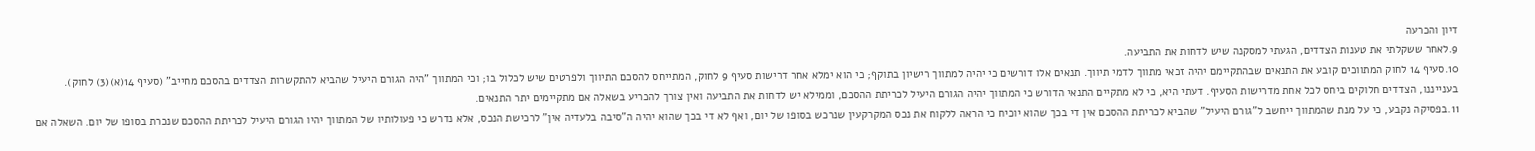דיון והכרעה
9.לאחר ששקלתי את טענות הצדדים, הגעתי למסקנה שיש לדחות את התביעה.
10.סעיף 14 לחוק המתווכים קובע את התנאים שבהתקיימם יהיה זכאי מתווך לדמי תיווך. תנאים אלו דורשים כי יהיה למתווך רישיון בתוקף; כי הוא ימלא אחר דרישות סעיף 9 לחוק, המתייחס להסכם התיווך ולפרטים שיש לכלול בו; וכי המתווך "היה הגורם היעיל שהביא להתקשרות הצדדים בהסכם מחייב" (סעיף 14(א)(3) לחוק). בענייננו, הצדדים חלוקים ביחס לכל אחת מדרישות הסעיף. דעתי היא, כי לא מתקיים התנאי הדורש כי המתווך יהיה הגורם היעיל לכריתת ההסכם, וממילא יש לדחות את התביעה ואין צורך להכריע בשאלה אם מתקיימים יתר התנאים.
11.בפסיקה נקבע, כי על מנת שהמתווך ייחשב ל"גורם היעיל" שהביא לכריתת ההסכם אין די בכך שהוא יוכיח כי הראה ללקוח את נכס המקרקעין שנרכש בסופו של יום, ואף לא די בכך שהוא יהיה ה"סיבה בלעדיה אין" לרכישת הנכס, אלא נדרש כי פעולותיו של המתווך יהיו הגורם היעיל לכריתת ההסכם שנכרת בסופו של יום. השאלה אם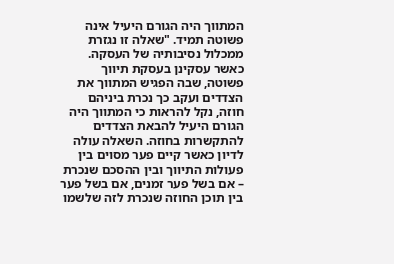המתווך היה הגורם היעיל אינה פשוטה תמיד. "שאלה זו נגזרת ממכלול נסיבותיה של העסקה. כאשר עסקינן בעסקת תיווך פשוטה, שבה הפגיש המתווך את הצדדים ועקב כך נכרת ביניהם חוזה, נקל להראות כי המתווך היה הגורם היעיל להבאת הצדדים להתקשרות בחוזה. השאלה עולה לדיון כאשר קיים פער מסוים בין פעולות התיווך ובין ההסכם שנכרת – אם בשל פער זמנים, אם בשל פער בין תוכן החוזה שנכרת לזה שלשמו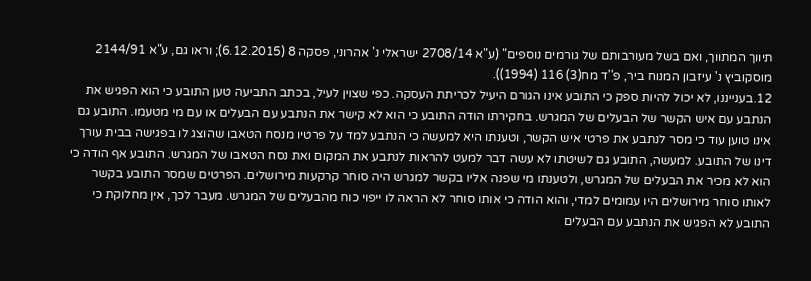תיווך המתווך, ואם בשל מעורבותם של גורמים נוספים" (ע"א 2708/14 ישראלי נ' אהרוני, פסקה 8 (6.12.2015); וראו גם, ע"א 2144/91 מוסקוביץ נ' עיזבון המנוח ביר, פ''ד מח(3) 116 (1994)).
12.בענייננו, לא יכול להיות ספק כי התובע אינו הגורם היעיל לכריתת העסקה. כפי שצוין לעיל, בכתב התביעה טען התובע כי הוא הפגיש את הנתבע עם איש הקשר של הבעלים של המגרש. בחקירתו הודה התובע כי הוא לא קישר את הנתבע עם הבעלים או עם מי מטעמו. התובע גם אינו טוען עוד כי מסר לנתבע את פרטי איש הקשר, וטענתו היא למעשה כי הנתבע למד על פרטיו מנסח הטאבו שהוצג לו בפגישה בבית עורך דינו של התובע. למעשה, התובע גם לשיטתו לא עשה דבר למעט להראות לנתבע את המקום ואת נסח הטאבו של המגרש. התובע אף הודה כי הוא לא מכיר את הבעלים של המגרש, ולטענתו מי שפנה אליו בקשר למגרש היה סוחר קרקעות מירושלים. הפרטים שמסר התובע בקשר לאותו סוחר מירושלים היו עמומים למדי, והוא הודה כי אותו סוחר לא הראה לו ייפוי כוח מהבעלים של המגרש. מעבר לכך, אין מחלוקת כי התובע לא הפגיש את הנתבע עם הבעלים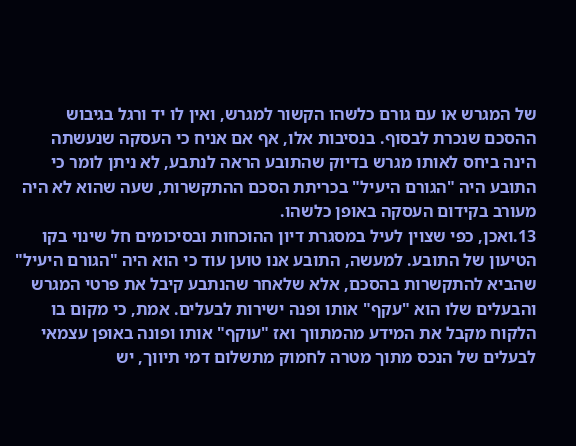של המגרש או עם גורם כלשהו הקשור למגרש, ואין לו יד ורגל בגיבוש ההסכם שנכרת לבסוף. בנסיבות אלו, אף אם אניח כי העסקה שנעשתה הינה ביחס לאותו מגרש בדיוק שהתובע הראה לנתבע, לא ניתן לומר כי התובע היה "הגורם היעיל" בכריתת הסכם ההתקשרות, שעה שהוא לא היה מעורב בקידום העסקה באופן כלשהו.
13.ואכן, כפי שצוין לעיל במסגרת דיון ההוכחות ובסיכומים חל שינוי בקו הטיעון של התובע. למעשה, התובע אנו טוען עוד כי הוא היה "הגורם היעיל" שהביא להתקשרות בהסכם, אלא שלאחר שהנתבע קיבל את פרטי המגרש והבעלים שלו הוא "עקף" אותו ופנה ישירות לבעלים. אמת, כי מקום בו הלקוח מקבל את המידע מהמתווך ואז "עוקף" אותו ופונה באופן עצמאי לבעלים של הנכס מתוך מטרה לחמוק מתשלום דמי תיווך, יש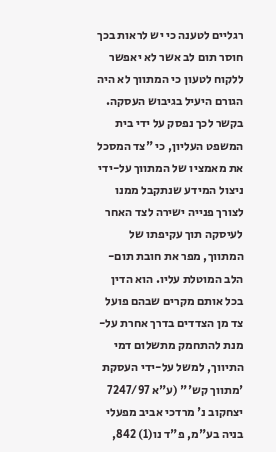רגליים לטענה כי יש לראות בכך חוסר תום לב אשר לא יאפשר ללקוח לטעון כי המתווך לא היה הגורם היעיל בגיבוש העסקה. בקשר לכך נפסק על ידי בית המשפט העליון, כי "צד המסכל את מאמציו של המתווך על-ידי ניצול המידע שנתקבל ממנו לצורך פנייה ישירה לצד האחר לעיסקה תוך עקיפתו של המתווך, מפר את חובת תום-הלב המוטלת עליו. הוא הדין בכל אותם מקרים שבהם פועל צד מן הצדדים בדרך אחרת על-מנת להתחמק מתשלום דמי התיווך, למשל על-ידי העסקת 'מתווך קש'" (ע"א 7247/97 יצחקוב נ' מרדכי אביב מפעלי בניה בע"מ, פ"ד נו(1) 842,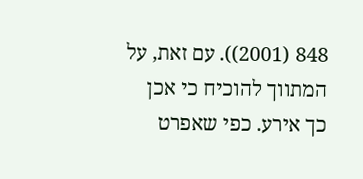848 (2001)). עם זאת, על המתווך להוכיח כי אכן כך אירע. כפי שאפרט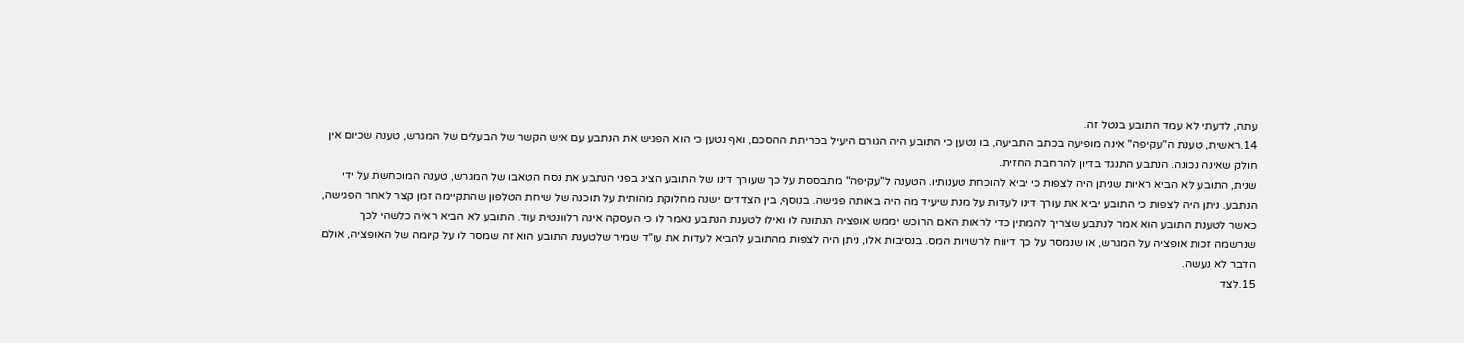עתה, לדעתי לא עמד התובע בנטל זה.
14.ראשית, טענת ה"עקיפה" אינה מופיעה בכתב התביעה, בו נטען כי התובע היה הגורם היעיל בכריתת ההסכם, ואף נטען כי הוא הפגיש את הנתבע עם איש הקשר של הבעלים של המגרש, טענה שכיום אין חולק שאינה נכונה. הנתבע התנגד בדיון להרחבת החזית.
שנית, התובע לא הביא ראיות שניתן היה לצפות כי יביא להוכחת טענותיו. הטענה ל"עקיפה" מתבססת על כך שעורך דינו של התובע הציג בפני הנתבע את נסח הטאבו של המגרש, טענה המוכחשת על ידי הנתבע. ניתן היה לצפות כי התובע יביא את עורך דינו לעדות על מנת שיעיד מה היה באותה פגישה. בנוסף, בין הצדדים ישנה מחלוקת מהותית על תוכנה של שיחת הטלפון שהתקיימה זמן קצר לאחר הפגישה, כאשר לטענת התובע הוא אמר לנתבע שצריך להמתין כדי לראות האם הרוכש יממש אופציה הנתונה לו ואילו לטענת הנתבע נאמר לו כי העסקה אינה רלוונטית עוד. התובע לא הביא ראיה כלשהי לכך שנרשמה זכות אופציה על המגרש, או שנמסר על כך דיווח לרשויות המס. בנסיבות אלו, ניתן היה לצפות מהתובע להביא לעדות את עו"ד שמיר שלטענת התובע הוא זה שמסר לו על קיומה של האופציה, אולם הדבר לא נעשה.
15.לצד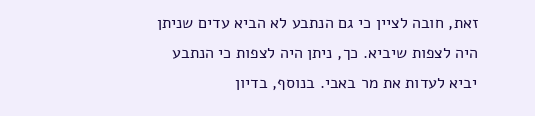זאת, חובה לציין כי גם הנתבע לא הביא עדים שניתן היה לצפות שיביא. כך, ניתן היה לצפות כי הנתבע יביא לעדות את מר באבי. בנוסף, בדיון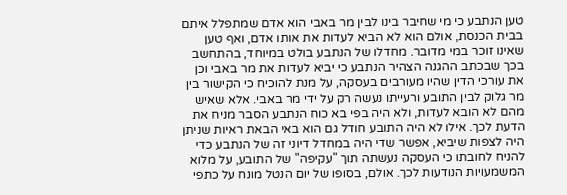טען הנתבע כי מי שחיבר בינו לבין מר באבי הוא אדם שמתפלל איתם בבית הכנסת, אולם הוא לא הביא לעדות את אותו אדם, ואף טען שאינו זוכר במי מדובר. מחדלו של הנתבע בולט במיוחד, בהתחשב בכך שבכתב ההגנה הצהיר הנתבע כי יביא לעדות את מר באבי וכן את עורכי הדין שהיו מעורבים בעסקה, על מנת להוכיח כי הקישור בין מר גלוק לבין התובע ורעייתו נעשה רק על ידי מר באבי. אלא שאיש מהם לא הובא לעדות, ולא היה בפי בא כוח הנתבע הסבר מניח את הדעת לכך. אילו לא היה התובע חודל גם הוא באי הבאת ראיות שניתן היה לצפות שיביא, אפשר שדי היה במחדל דיוני זה של הנתבע כדי להניח לחובתו כי העסקה נעשתה תוך "עקיפה" של התובע, על מלוא המשמעויות הנודעות לכך. אולם, בסופו של יום הנטל מונח על כתפי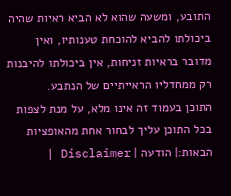התובע, ומשעה שהוא לא הביא ראיות שהיה ביכולתו להביא להוכחת טענותיו, ואין מדובר בראיות זניחות, אין ביכולתו להיבנות רק ממחדליו הראייתיים של הנתבע.
התוכן בעמוד זה אינו מלא, על מנת לצפות בכל התוכן עליך לבחור אחת מהאופציות הבאות:| הודעה | Disclaimer |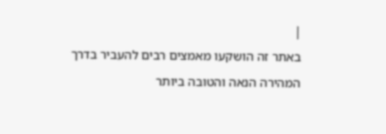|
באתר זה הושקעו מאמצים רבים להעביר בדרך המהירה הנאה והטובה ביותר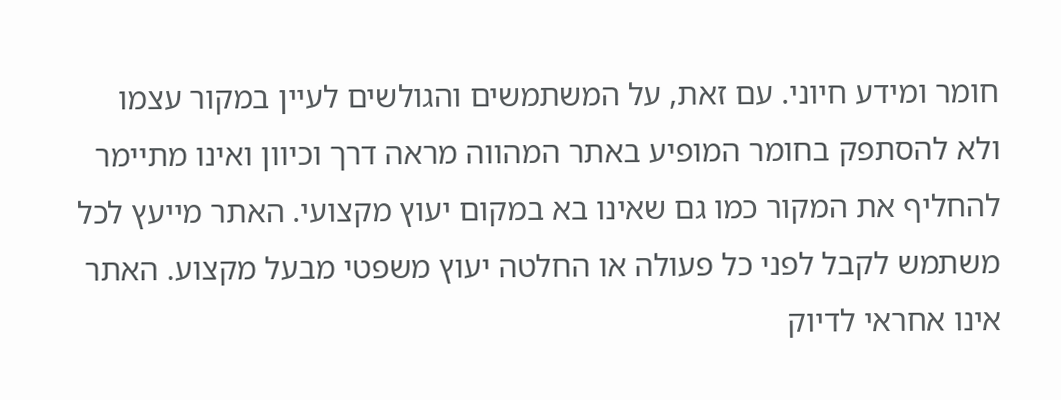חומר ומידע חיוני. עם זאת, על המשתמשים והגולשים לעיין במקור עצמו ולא להסתפק בחומר המופיע באתר המהווה מראה דרך וכיוון ואינו מתיימר להחליף את המקור כמו גם שאינו בא במקום יעוץ מקצועי. האתר מייעץ לכל משתמש לקבל לפני כל פעולה או החלטה יעוץ משפטי מבעל מקצוע. האתר אינו אחראי לדיוק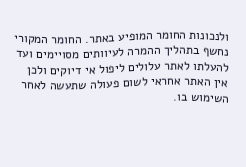ולנכונות החומר המופיע באתר. החומר המקורי נחשף בתהליך ההמרה לעיוותים מסויימים ועד להעלתו לאתר עלולים ליפול אי דיוקים ולכן אין האתר אחראי לשום פעולה שתעשה לאחר השימוש בו.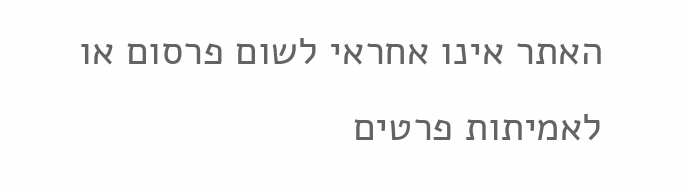האתר אינו אחראי לשום פרסום או לאמיתות פרטים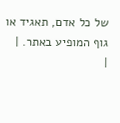של כל אדם, תאגיד או גוף המופיע באתר. |
|